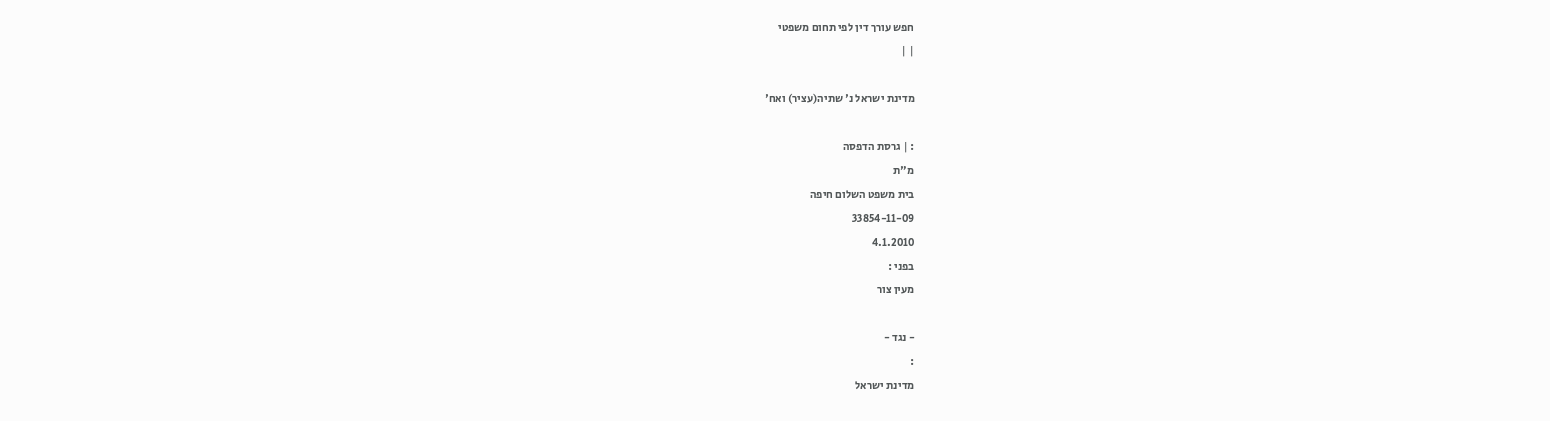חפש עורך דין לפי תחום משפטי
| |

מדינת ישראל נ' שתיה(עציר) ואח'

: | גרסת הדפסה
מ"ת
בית משפט השלום חיפה
33854-11-09
4.1.2010
בפני :
מעין צור

- נגד -
:
מדינת ישראל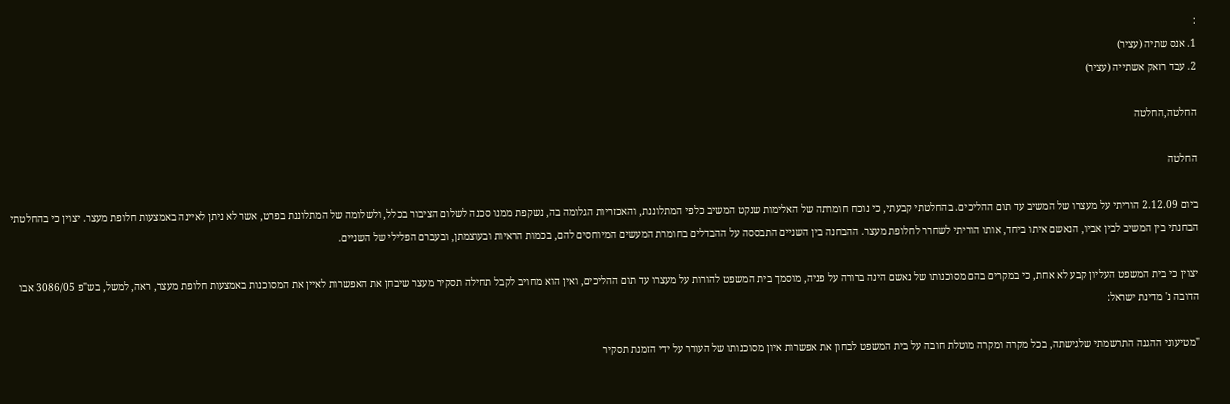:
1. אנס שתיה (עציר)
2. עבד רזאק אשתייה (עציר)

החלטה,החלטה

החלטה

ביום 2.12.09 הוריתי על מעצרו של המשיב עד תום ההליכים. בהחלטתי קבעתי, כי נוכח חומרתה של האלימות שנקט המשיב כלפי המתלוננת, והאכזריות הגלומה בה, נשקפת ממנו סכנה לשלום הציבור בכלל, ולשלומה של המתלוננת בפרט, אשר לא ניתן לאיינה באמצעות חלופת מעצר. יצוין כי בהחלטתי הבחנתי בין המשיב לבין אביו, הנאשם איתו ביחד, אותו הוריתי לשחרר לחלופת מעצר. ההבחנה בין השניים התבססה על ההבדלים בחומרת המעשים המיוחסים להם, בכמות הראיות ובעוצמתן, ובעברם הפלילי של השניים.

יצוין כי בית המשפט העליון קבע לא אחת, כי במקרים בהם מסוכנותו של נאשם הינה ברורה על פניה, מוסמך בית המשפט להורות על מעצרו עד תום ההליכים, ואין הוא מחויב לקבל תחילה תסקיר מעצר שיבחן את האפשרות לאיין את המסוכנות באמצעות חלופת מעצר, ראה, למשל, בש"פ 3086/05 אבו הדובה נ' מדינת ישראל:

"מטיעוני ההגנה התרשמתי שלגישתה, בכל מקרה ומקרה מוטלת חובה על בית המשפט לבחון את אפשרות איון מסוכנותו של העורר על ידי הזמנת תסקיר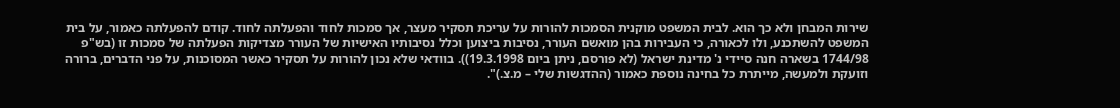שירות המבחן ולא כך הוא. לבית המשפט מוקנית הסמכות להורות על עריכת תסקיר מעצר, אך סמכות לחוד והפעלתה לחוד. קודם להפעלתה כאמור, על בית המשפט להשתכנע, ולו לכאורה, כי העבירות בהן מואשם העורר, נסיבות ביצוען וכלל נסיבותיו האישיות של העורר מצדיקות הפעלתה של סמכות זו (בש"פ 1744/98 בשארה חנה סיידי נ' מדינת ישראל (לא פורסם, ניתן ביום 19.3.1998)). בוודאי שלא נכון להורות על תסקיר כאשר המסוכנות, על פני הדברים, ברורה וזועקת ולמעשה, מייתרת כל בחינה נוספת כאמור (ההדגשות שלי – מ.צ.)".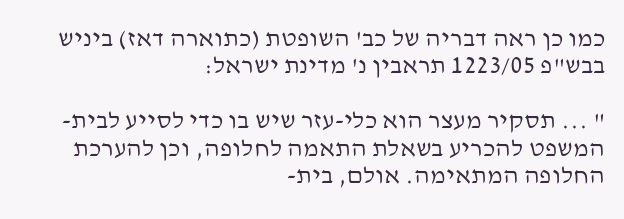כמו כן ראה דבריה של כב' השופטת (כתוארה דאז) ביניש בבש"פ 1223/05 תראבין נ' מדינת ישראל:

" ... תסקיר מעצר הוא כלי-עזר שיש בו כדי לסייע לבית-המשפט להכריע בשאלת התאמה לחלופה, וכן להערכת החלופה המתאימה. אולם, בית-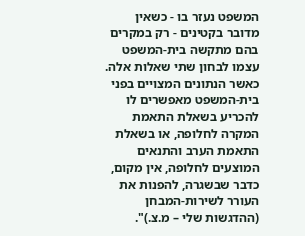המשפט נעזר בו - כשאין מדובר בקטינים - רק במקרים בהם מתקשה בית-המשפט עצמו לבחון שתי שאלות אלה. כאשר הנתונים המצויים בפני בית-המשפט מאפשרים לו להכריע בשאלת התאמת המקרה לחלופה, או בשאלת התאמת הערב והתנאים המוצעים לחלופה, אין מקום, כדבר שבשגרה, להפנות את העורר לשירות-המבחן (ההדגשות שלי – מ.צ.)".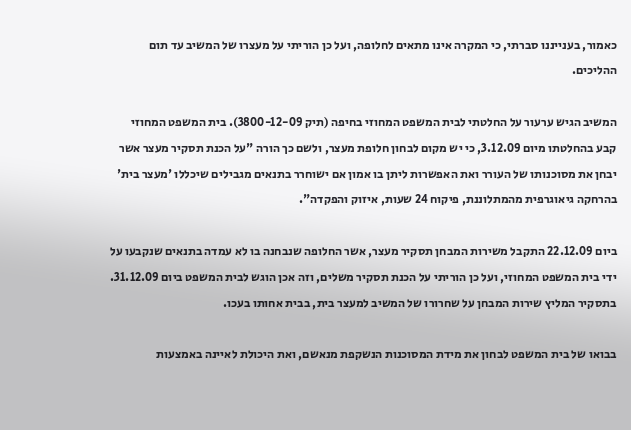כאמור, בענייננו סברתי, כי המקרה אינו מתאים לחלופה, ועל כן הוריתי על מעצרו של המשיב עד תום ההליכים.

המשיב הגיש ערעור על החלטתי לבית המשפט המחוזי בחיפה (תיק 3800-12-09). בית המשפט המחוזי קבע בהחלטתו מיום 3.12.09, כי יש מקום לבחון חלופת מעצר, ולשם כך הורה "על הכנת תסקיר מעצר אשר יבחן את מסוכנותו של העורר ואת האפשרות ליתן בו אמון אם ישוחרר בתנאים מגבילים שיכללו 'מעצר בית' בהרחקה גיאוגרפית מהמתלוננת, פיקוח 24 שעות, איזוק והפקדה".

ביום 22.12.09 התקבל משירות המבחן תסקיר מעצר, אשר החלופה שנבחנה בו לא עמדה בתנאים שנקבעו על ידי בית המשפט המחוזי, ועל כן הוריתי על הכנת תסקיר משלים, וזה אכן הוגש לבית המשפט ביום 31.12.09. בתסקיר המליץ שירות המבחן על שחרורו של המשיב למעצר בית, בבית אחותו בעכו.

בבואו של בית המשפט לבחון את מידת המסוכנות הנשקפת מנאשם, ואת היכולת לאיינה באמצעות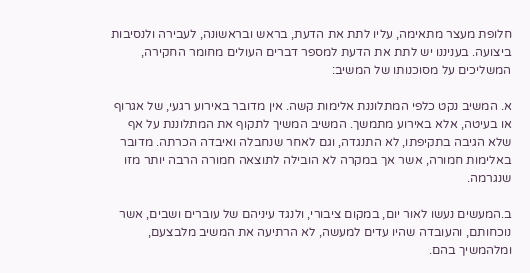חלופת מעצר מתאימה, עליו לתת את הדעת, בראש ובראשונה, לעבירה ולנסיבות ביצועה. בעניננו יש לתת את הדעת למספר דברים העולים מחומר החקירה, המשליכים על מסוכנותו של המשיב:

א. המשיב נקט כלפי המתלוננת אלימות קשה. אין מדובר באירוע רגעי, של אגרוף או בעיטה, אלא באירוע מתמשך. המשיב המשיך לתקוף את המתלוננת על אף שלא הגיבה בתקיפתו, לא התנגדה, וגם לאחר שנחבלה ואיבדה הכרתה. מדובר באלימות חמורה, אשר אך במקרה לא הובילה לתוצאה חמורה הרבה יותר מזו שנגרמה.

ב.המעשים נעשו לאור יום, במקום ציבורי, ולנגד עיניהם של עוברים ושבים, אשר נוכחותם, והעובדה שהיו עדים למעשה, לא הרתיעה את המשיב מלבצעם, ומלהמשיך בהם.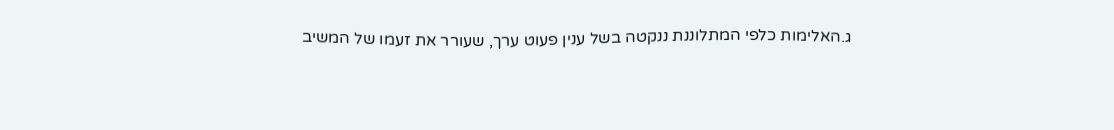ג.האלימות כלפי המתלוננת ננקטה בשל ענין פעוט ערך, שעורר את זעמו של המשיב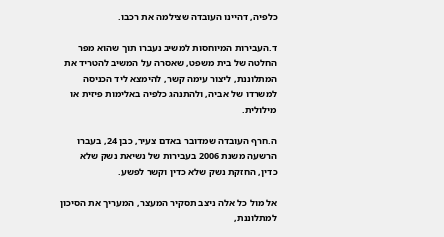כלפיה, דהיינו העובדה שצילמה את רכבו.

ד.העבירות המיוחסות למשיב נעברו תוך שהוא מפר החלטה של בית משפט, שאסרה על המשיב להטריד את המתלוננת, ליצור עימה קשר, להימצא ליד הכניסה למשרדו של אביה, ולהתנהג כלפיה באלימות פיזית או מילולית.

ה.חרף העובדה שמדובר באדם צעיר, כבן 24, בעברו הרשעה משנת 2006 בעבירות של נשיאת נשק שלא כדין, החזקת נשק שלא כדין וקשר לפשע.

אל מול כל אלה ניצב תסקיר המעצר, המעריך את הסיכון למתלוננת,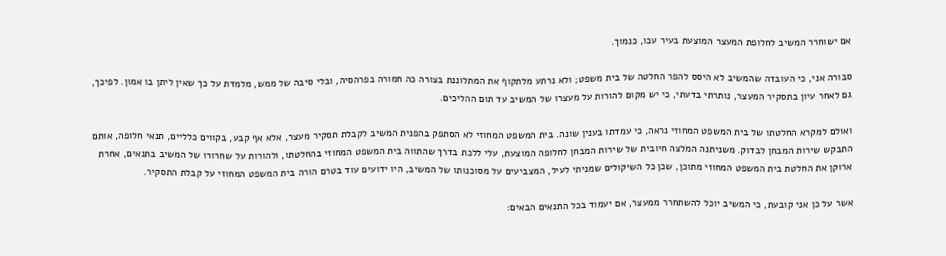אם ישוחרר המשיב לחלופת המעצר המוצעת בעיר עכו, כנמוך.

סבורה אני, כי העובדה שהמשיב לא היסס להפר החלטה של בית משפט; ולא נרתע מלתקוף את המתלוננת בצורה כה חמורה בפרהסיה, ובלי סיבה של ממש, מלמדת על כך שאין ליתן בו אמון. לפיכך, גם לאחר עיון בתסקיר המעצר, נותרתי בדעתי, כי יש מקום להורות על מעצרו של המשיב עד תום ההליכים.

ואולם למקרא החלטתו של בית המשפט המחוזי נראה, כי עמדתו בענין שונה. בית המשפט המחוזי לא הסתפק בהפנית המשיב לקבלת תסקיר מעצר, אלא אף קבע, בקווים כלליים, תנאי חלופה, אותם התבקש שירות המבחן לבדוק. משניתנה המלצה חיובית של שירות המבחן לחלופה המוצעת, עלי ללכת בדרך שהתווה בית המשפט המחוזי בהחלטתו, ולהורות על שחרורו של המשיב בתנאים, אחרת ארוקן את החלטת בית המשפט המחוזי מתוכן, שכן כל השיקולים שמניתי לעיל, המצביעים על מסוכנותו של המשיב, היו ידועים עוד בטרם הורה בית המשפט המחוזי על קבלת התסקיר.

אשר על כן אני קובעת, כי המשיב יוכל להשתחרר ממעצר, אם יעמוד בכל התנאים הבאים: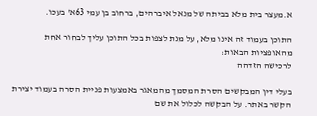א.מעצר בית מלא בביתה של מנאל איברהים, ברחוב בן עמי 63א' בעכו.

התוכן בעמוד זה אינו מלא, על מנת לצפות בכל התוכן עליך לבחור אחת מהאופציות הבאות:
לרכישה הזדהה

בעלי דין המבקשים הסרת המסמך מהמאגר באמצעות פניית הסרה בעמוד יצירת הקשר באתר. על הבקשה לכלול את שם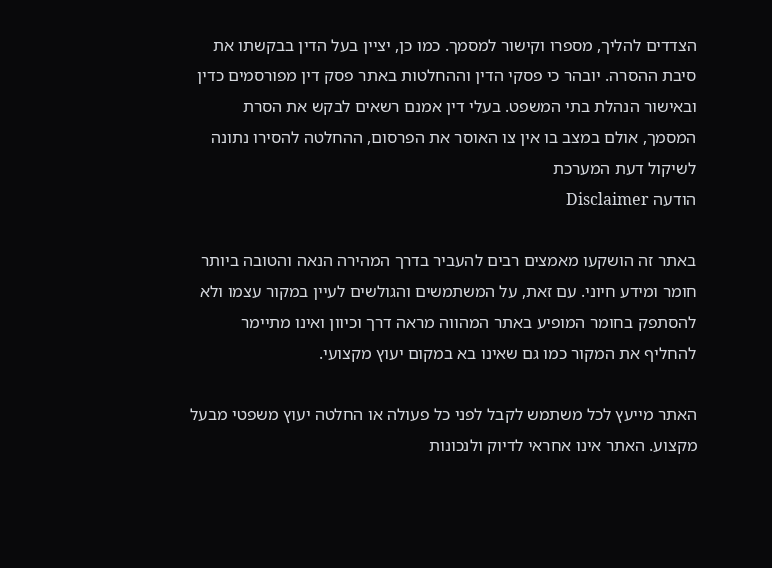הצדדים להליך, מספרו וקישור למסמך. כמו כן, יציין בעל הדין בבקשתו את סיבת ההסרה. יובהר כי פסקי הדין וההחלטות באתר פסק דין מפורסמים כדין ובאישור הנהלת בתי המשפט. בעלי דין אמנם רשאים לבקש את הסרת המסמך, אולם במצב בו אין צו האוסר את הפרסום, ההחלטה להסירו נתונה לשיקול דעת המערכת
הודעה Disclaimer

באתר זה הושקעו מאמצים רבים להעביר בדרך המהירה הנאה והטובה ביותר חומר ומידע חיוני. עם זאת, על המשתמשים והגולשים לעיין במקור עצמו ולא להסתפק בחומר המופיע באתר המהווה מראה דרך וכיוון ואינו מתיימר להחליף את המקור כמו גם שאינו בא במקום יעוץ מקצועי.

האתר מייעץ לכל משתמש לקבל לפני כל פעולה או החלטה יעוץ משפטי מבעל מקצוע. האתר אינו אחראי לדיוק ולנכונות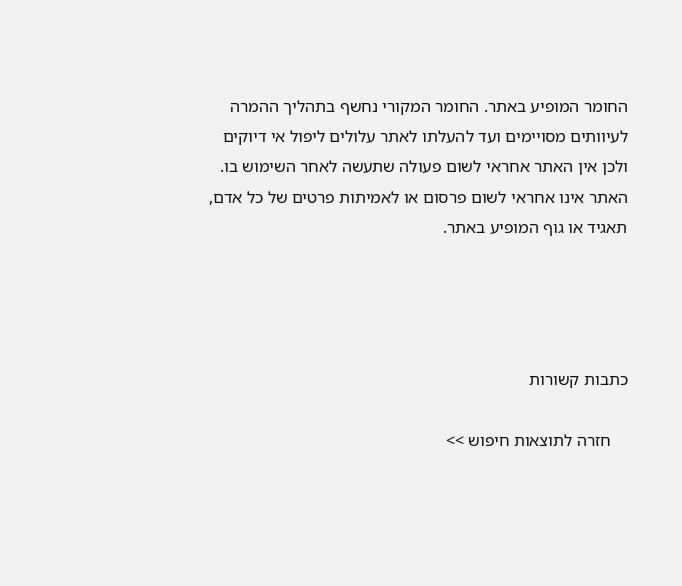החומר המופיע באתר. החומר המקורי נחשף בתהליך ההמרה לעיוותים מסויימים ועד להעלתו לאתר עלולים ליפול אי דיוקים ולכן אין האתר אחראי לשום פעולה שתעשה לאחר השימוש בו. האתר אינו אחראי לשום פרסום או לאמיתות פרטים של כל אדם, תאגיד או גוף המופיע באתר.




כתבות קשורות

    חזרה לתוצאות חיפוש >>